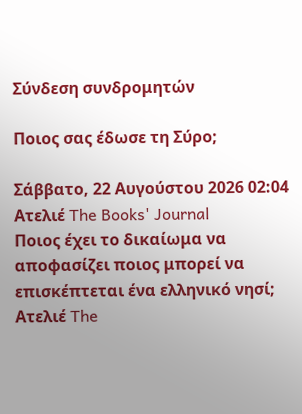Σύνδεση συνδρομητών

Ποιος σας έδωσε τη Σύρο;

Σάββατο, 22 Αυγούστου 2026 02:04
Ατελιέ The Books' Journal
Ποιος έχει το δικαίωμα να αποφασίζει ποιος μπορεί να επισκέπτεται ένα ελληνικό νησί;
Ατελιέ The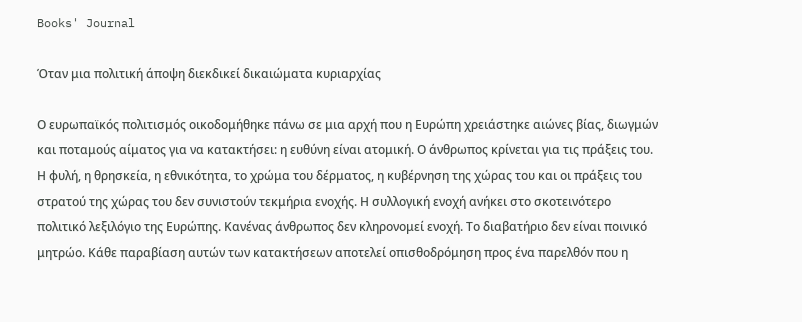Books' Journal

Όταν μια πολιτική άποψη διεκδικεί δικαιώματα κυριαρχίας

Ο ευρωπαϊκός πολιτισμός οικοδομήθηκε πάνω σε μια αρχή που η Ευρώπη χρειάστηκε αιώνες βίας, διωγμών και ποταμούς αίματος για να κατακτήσει: η ευθύνη είναι ατομική. Ο άνθρωπος κρίνεται για τις πράξεις του. Η φυλή, η θρησκεία, η εθνικότητα, το χρώμα του δέρματος, η κυβέρνηση της χώρας του και οι πράξεις του στρατού της χώρας του δεν συνιστούν τεκμήρια ενοχής. Η συλλογική ενοχή ανήκει στο σκοτεινότερο πολιτικό λεξιλόγιο της Ευρώπης. Κανένας άνθρωπος δεν κληρονομεί ενοχή. Το διαβατήριο δεν είναι ποινικό μητρώο. Κάθε παραβίαση αυτών των κατακτήσεων αποτελεί οπισθοδρόμηση προς ένα παρελθόν που η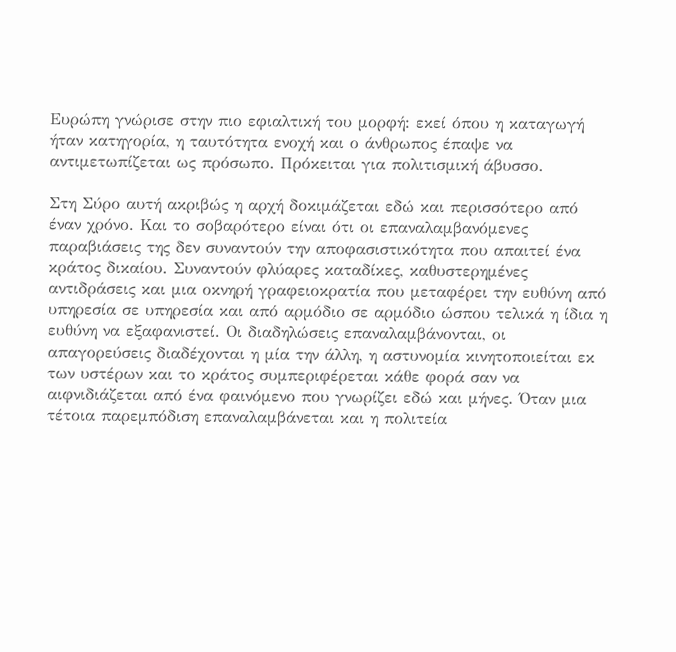Ευρώπη γνώρισε στην πιο εφιαλτική του μορφή: εκεί όπου η καταγωγή ήταν κατηγορία, η ταυτότητα ενοχή και ο άνθρωπος έπαψε να αντιμετωπίζεται ως πρόσωπο. Πρόκειται για πολιτισμική άβυσσο.

Στη Σύρο αυτή ακριβώς η αρχή δοκιμάζεται εδώ και περισσότερο από έναν χρόνο. Και το σοβαρότερο είναι ότι οι επαναλαμβανόμενες παραβιάσεις της δεν συναντούν την αποφασιστικότητα που απαιτεί ένα κράτος δικαίου. Συναντούν φλύαρες καταδίκες, καθυστερημένες αντιδράσεις και μια οκνηρή γραφειοκρατία που μεταφέρει την ευθύνη από υπηρεσία σε υπηρεσία και από αρμόδιο σε αρμόδιο ώσπου τελικά η ίδια η ευθύνη να εξαφανιστεί. Οι διαδηλώσεις επαναλαμβάνονται, οι απαγορεύσεις διαδέχονται η μία την άλλη, η αστυνομία κινητοποιείται εκ των υστέρων και το κράτος συμπεριφέρεται κάθε φορά σαν να αιφνιδιάζεται από ένα φαινόμενο που γνωρίζει εδώ και μήνες. Όταν μια τέτοια παρεμπόδιση επαναλαμβάνεται και η πολιτεία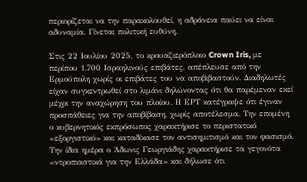περιορίζεται να την παρακολουθεί, η αδράνεια παύει να είναι αδυναμία. Γίνεται πολιτική ευθύνη.

Στις 22 Ιουλίου 2025, το κρουαζιερόπλοιο Crown Iris, με περίπου 1.700 Ισραηλινούς επιβάτες, απέπλευσε από την Ερμούπολη χωρίς οι επιβάτες του να αποβιβαστούν. Διαδηλωτές είχαν συγκεντρωθεί στο λιμάνι δηλώνοντας ότι θα παρέμεναν εκεί μέχρι την αναχώρηση του πλοίου. Η ΕΡΤ κατέγραψε ότι έγιναν προσπάθειες για την αποβίβαση, χωρίς αποτέλεσμα. Την επομένη ο κυβερνητικός εκπρόσωπος χαρακτήρισε το περιστατικό «εξοργιστικό» και καταδίκασε τον αντισημιτισμό και τον φασισμό. Την ίδια ημέρα ο Άδωνις Γεωργιάδης χαρακτήρισε τα γεγονότα «ντροπιαστικά για την Ελλάδα» και δήλωσε ότι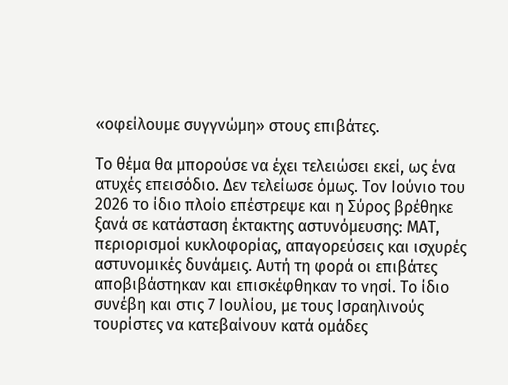«οφείλουμε συγγνώμη» στους επιβάτες.

Το θέμα θα μπορούσε να έχει τελειώσει εκεί, ως ένα ατυχές επεισόδιο. Δεν τελείωσε όμως. Τον Ιούνιο του 2026 το ίδιο πλοίο επέστρεψε και η Σύρος βρέθηκε ξανά σε κατάσταση έκτακτης αστυνόμευσης: ΜΑΤ, περιορισμοί κυκλοφορίας, απαγορεύσεις και ισχυρές αστυνομικές δυνάμεις. Αυτή τη φορά οι επιβάτες αποβιβάστηκαν και επισκέφθηκαν το νησί. Το ίδιο συνέβη και στις 7 Ιουλίου, με τους Ισραηλινούς τουρίστες να κατεβαίνουν κατά ομάδες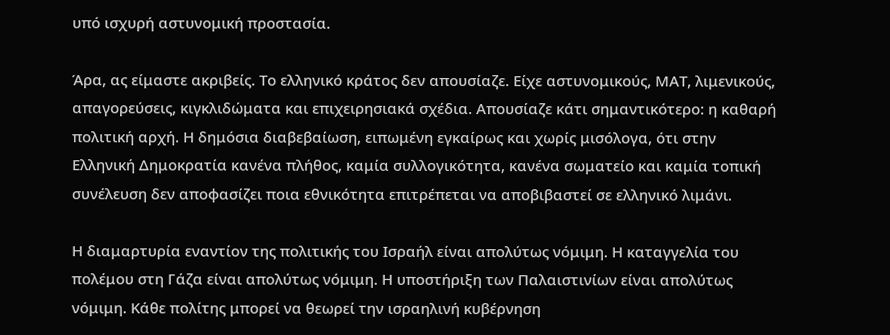υπό ισχυρή αστυνομική προστασία.

Άρα, ας είμαστε ακριβείς. Το ελληνικό κράτος δεν απουσίαζε. Είχε αστυνομικούς, ΜΑΤ, λιμενικούς, απαγορεύσεις, κιγκλιδώματα και επιχειρησιακά σχέδια. Απουσίαζε κάτι σημαντικότερο: η καθαρή πολιτική αρχή. Η δημόσια διαβεβαίωση, ειπωμένη εγκαίρως και χωρίς μισόλογα, ότι στην Ελληνική Δημοκρατία κανένα πλήθος, καμία συλλογικότητα, κανένα σωματείο και καμία τοπική συνέλευση δεν αποφασίζει ποια εθνικότητα επιτρέπεται να αποβιβαστεί σε ελληνικό λιμάνι.

Η διαμαρτυρία εναντίον της πολιτικής του Ισραήλ είναι απολύτως νόμιμη. Η καταγγελία του πολέμου στη Γάζα είναι απολύτως νόμιμη. Η υποστήριξη των Παλαιστινίων είναι απολύτως νόμιμη. Κάθε πολίτης μπορεί να θεωρεί την ισραηλινή κυβέρνηση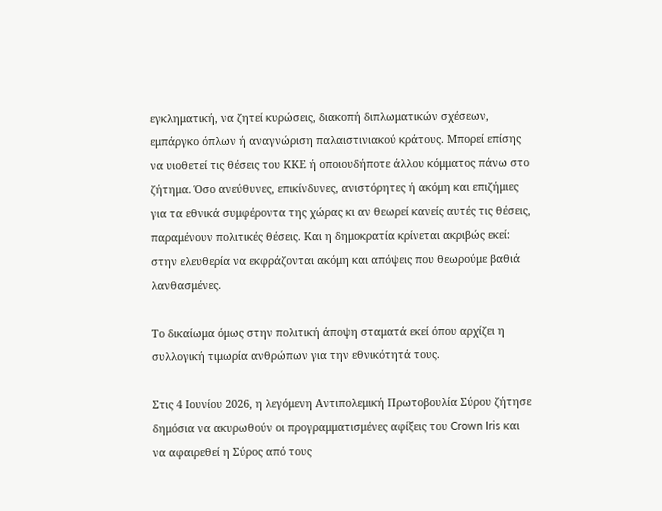εγκληματική, να ζητεί κυρώσεις, διακοπή διπλωματικών σχέσεων, εμπάργκο όπλων ή αναγνώριση παλαιστινιακού κράτους. Μπορεί επίσης να υιοθετεί τις θέσεις του ΚΚΕ ή οποιουδήποτε άλλου κόμματος πάνω στο ζήτημα. Όσο ανεύθυνες, επικίνδυνες, ανιστόρητες ή ακόμη και επιζήμιες για τα εθνικά συμφέροντα της χώρας κι αν θεωρεί κανείς αυτές τις θέσεις, παραμένουν πολιτικές θέσεις. Και η δημοκρατία κρίνεται ακριβώς εκεί: στην ελευθερία να εκφράζονται ακόμη και απόψεις που θεωρούμε βαθιά λανθασμένες.

Το δικαίωμα όμως στην πολιτική άποψη σταματά εκεί όπου αρχίζει η συλλογική τιμωρία ανθρώπων για την εθνικότητά τους.

Στις 4 Ιουνίου 2026, η λεγόμενη Αντιπολεμική Πρωτοβουλία Σύρου ζήτησε δημόσια να ακυρωθούν οι προγραμματισμένες αφίξεις του Crown Iris και να αφαιρεθεί η Σύρος από τους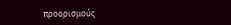προορισμούς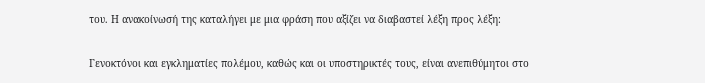του. Η ανακοίνωσή της καταλήγει με μια φράση που αξίζει να διαβαστεί λέξη προς λέξη:

Γενοκτόνοι και εγκληματίες πολέμου, καθώς και οι υποστηρικτές τους, είναι ανεπιθύμητοι στο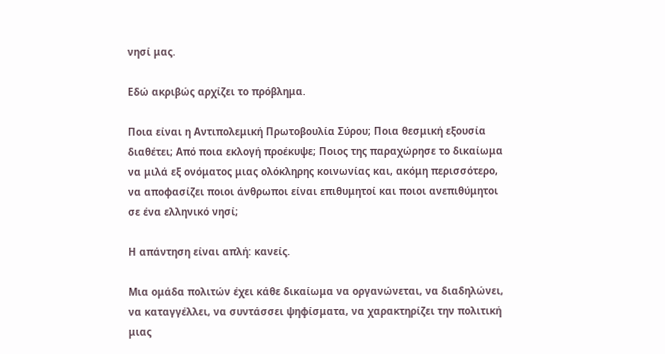νησί μας.

Εδώ ακριβώς αρχίζει το πρόβλημα.

Ποια είναι η Αντιπολεμική Πρωτοβουλία Σύρου; Ποια θεσμική εξουσία διαθέτει; Από ποια εκλογή προέκυψε; Ποιος της παραχώρησε το δικαίωμα να μιλά εξ ονόματος μιας ολόκληρης κοινωνίας και, ακόμη περισσότερο, να αποφασίζει ποιοι άνθρωποι είναι επιθυμητοί και ποιοι ανεπιθύμητοι σε ένα ελληνικό νησί;

Η απάντηση είναι απλή: κανείς.

Μια ομάδα πολιτών έχει κάθε δικαίωμα να οργανώνεται, να διαδηλώνει, να καταγγέλλει, να συντάσσει ψηφίσματα, να χαρακτηρίζει την πολιτική μιας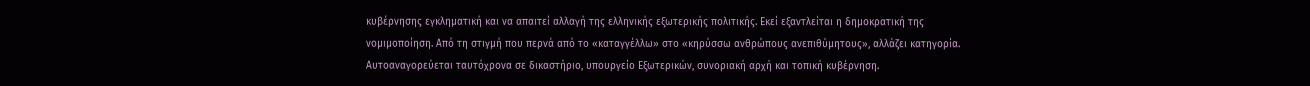κυβέρνησης εγκληματική και να απαιτεί αλλαγή της ελληνικής εξωτερικής πολιτικής. Εκεί εξαντλείται η δημοκρατική της νομιμοποίηση. Από τη στιγμή που περνά από το «καταγγέλλω» στο «κηρύσσω ανθρώπους ανεπιθύμητους», αλλάζει κατηγορία. Αυτοαναγορεύεται ταυτόχρονα σε δικαστήριο, υπουργείο Εξωτερικών, συνοριακή αρχή και τοπική κυβέρνηση.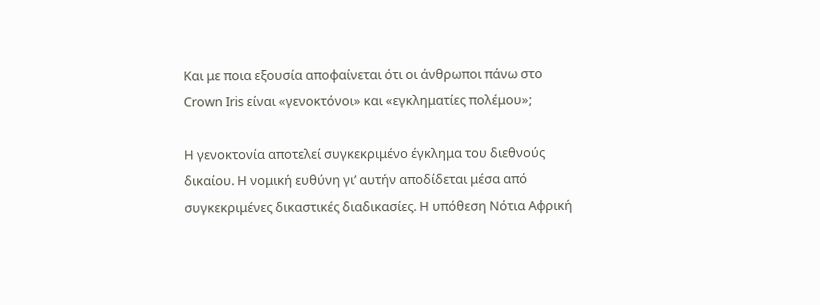Και με ποια εξουσία αποφαίνεται ότι οι άνθρωποι πάνω στο Crown Iris είναι «γενοκτόνοι» και «εγκληματίες πολέμου»;

Η γενοκτονία αποτελεί συγκεκριμένο έγκλημα του διεθνούς δικαίου. Η νομική ευθύνη γι’ αυτήν αποδίδεται μέσα από συγκεκριμένες δικαστικές διαδικασίες. Η υπόθεση Νότια Αφρική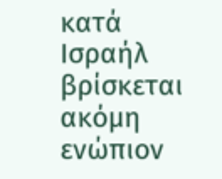κατά Ισραήλ βρίσκεται ακόμη ενώπιον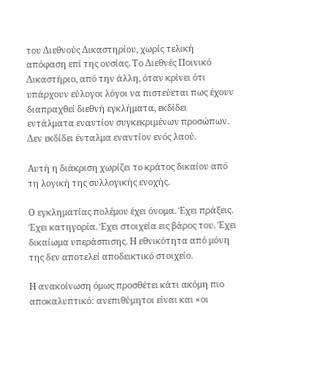του Διεθνούς Δικαστηρίου, χωρίς τελική απόφαση επί της ουσίας. Το Διεθνές Ποινικό Δικαστήριο, από την άλλη, όταν κρίνει ότι υπάρχουν εύλογοι λόγοι να πιστεύεται πως έχουν διαπραχθεί διεθνή εγκλήματα, εκδίδει εντάλματα εναντίον συγκεκριμένων προσώπων. Δεν εκδίδει ένταλμα εναντίον ενός λαού.

Αυτή η διάκριση χωρίζει το κράτος δικαίου από τη λογική της συλλογικής ενοχής.

Ο εγκληματίας πολέμου έχει όνομα. Έχει πράξεις. Έχει κατηγορία. Έχει στοιχεία εις βάρος του. Έχει δικαίωμα υπεράσπισης. Η εθνικότητα από μόνη της δεν αποτελεί αποδεικτικό στοιχείο.

Η ανακοίνωση όμως προσθέτει κάτι ακόμη πιο αποκαλυπτικό: ανεπιθύμητοι είναι και «οι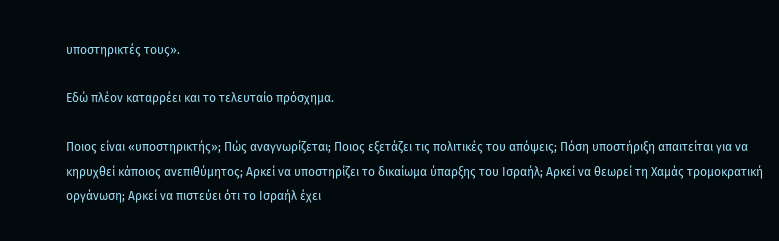υποστηρικτές τους».

Εδώ πλέον καταρρέει και το τελευταίο πρόσχημα.

Ποιος είναι «υποστηρικτής»; Πώς αναγνωρίζεται; Ποιος εξετάζει τις πολιτικές του απόψεις; Πόση υποστήριξη απαιτείται για να κηρυχθεί κάποιος ανεπιθύμητος; Αρκεί να υποστηρίζει το δικαίωμα ύπαρξης του Ισραήλ; Αρκεί να θεωρεί τη Χαμάς τρομοκρατική οργάνωση; Αρκεί να πιστεύει ότι το Ισραήλ έχει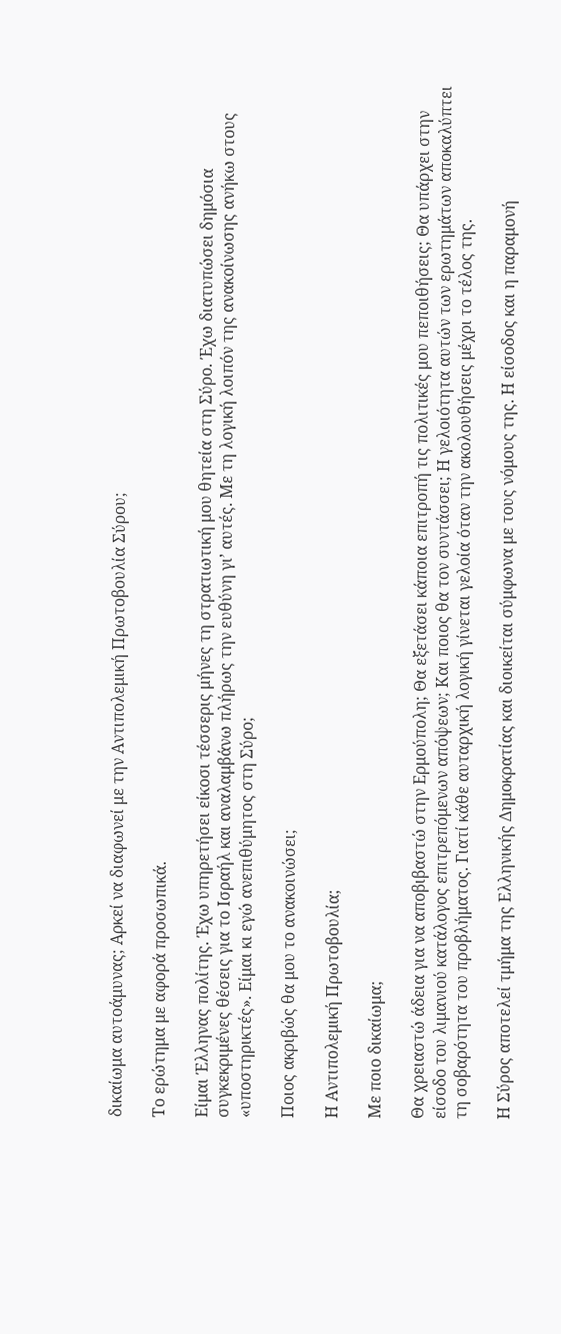δικαίωμα αυτοάμυνας; Αρκεί να διαφωνεί με την Αντιπολεμική Πρωτοβουλία Σύρου;

Το ερώτημα με αφορά προσωπικά.

Είμαι Έλληνας πολίτης. Έχω υπηρετήσει είκοσι τέσσερις μήνες τη στρατιωτική μου θητεία στη Σύρο. Έχω διατυπώσει δημόσια συγκεκριμένες θέσεις για το Ισραήλ και αναλαμβάνω πλήρως την ευθύνη γι’ αυτές. Με τη λογική λοιπόν της ανακοίνωσης ανήκω στους «υποστηρικτές». Είμαι κι εγώ ανεπιθύμητος στη Σύρο;

Ποιος ακριβώς θα μου το ανακοινώσει;

Η Αντιπολεμική Πρωτοβουλία;

Με ποιο δικαίωμα;

Θα χρειαστώ άδεια για να αποβιβαστώ στην Ερμούπολη; Θα εξετάσει κάποια επιτροπή τις πολιτικές μου πεποιθήσεις; Θα υπάρχει στην είσοδο του λιμανιού κατάλογος επιτρεπόμενων απόψεων; Και ποιος θα τον συντάσσει; Η γελοιότητα αυτών των ερωτημάτων αποκαλύπτει τη σοβαρότητα του προβλήματος. Γιατί κάθε αυταρχική λογική γίνεται γελοία όταν την ακολουθήσεις μέχρι το τέλος της.

Η Σύρος αποτελεί τμήμα της Ελληνικής Δημοκρατίας και διοικείται σύμφωνα με τους νόμους της. Η είσοδος και η παραμονή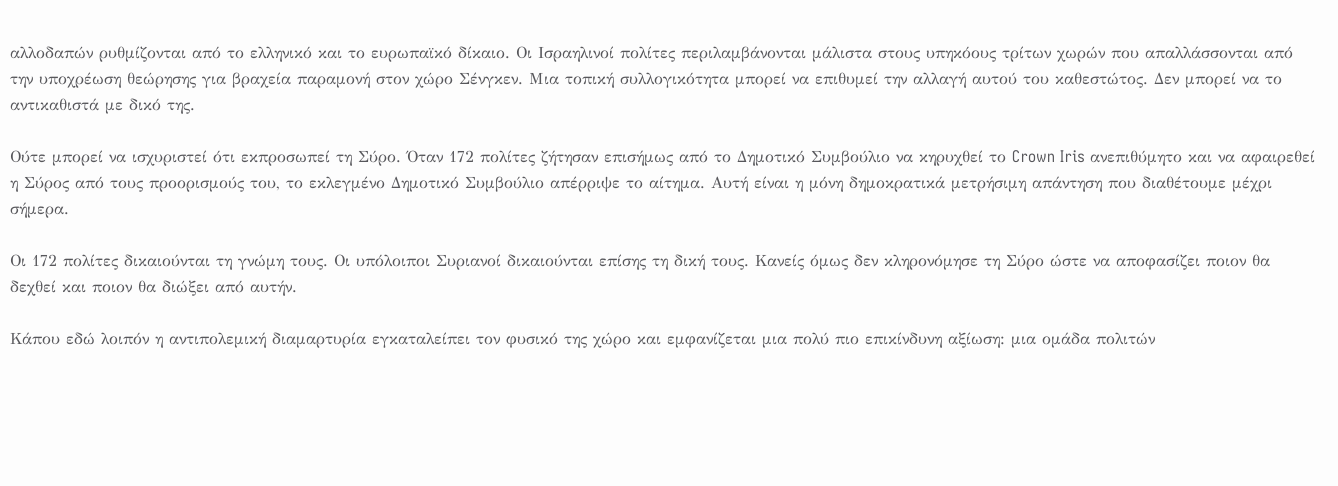αλλοδαπών ρυθμίζονται από το ελληνικό και το ευρωπαϊκό δίκαιο. Οι Ισραηλινοί πολίτες περιλαμβάνονται μάλιστα στους υπηκόους τρίτων χωρών που απαλλάσσονται από την υποχρέωση θεώρησης για βραχεία παραμονή στον χώρο Σένγκεν. Μια τοπική συλλογικότητα μπορεί να επιθυμεί την αλλαγή αυτού του καθεστώτος. Δεν μπορεί να το αντικαθιστά με δικό της.

Ούτε μπορεί να ισχυριστεί ότι εκπροσωπεί τη Σύρο. Όταν 172 πολίτες ζήτησαν επισήμως από το Δημοτικό Συμβούλιο να κηρυχθεί το Crown Iris ανεπιθύμητο και να αφαιρεθεί η Σύρος από τους προορισμούς του, το εκλεγμένο Δημοτικό Συμβούλιο απέρριψε το αίτημα. Αυτή είναι η μόνη δημοκρατικά μετρήσιμη απάντηση που διαθέτουμε μέχρι σήμερα.

Οι 172 πολίτες δικαιούνται τη γνώμη τους. Οι υπόλοιποι Συριανοί δικαιούνται επίσης τη δική τους. Κανείς όμως δεν κληρονόμησε τη Σύρο ώστε να αποφασίζει ποιον θα δεχθεί και ποιον θα διώξει από αυτήν.

Κάπου εδώ λοιπόν η αντιπολεμική διαμαρτυρία εγκαταλείπει τον φυσικό της χώρο και εμφανίζεται μια πολύ πιο επικίνδυνη αξίωση: μια ομάδα πολιτών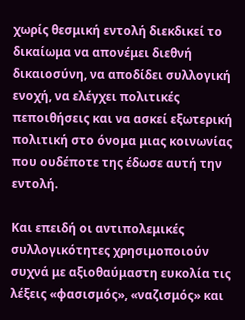χωρίς θεσμική εντολή διεκδικεί το δικαίωμα να απονέμει διεθνή δικαιοσύνη, να αποδίδει συλλογική ενοχή, να ελέγχει πολιτικές πεποιθήσεις και να ασκεί εξωτερική πολιτική στο όνομα μιας κοινωνίας που ουδέποτε της έδωσε αυτή την εντολή.

Και επειδή οι αντιπολεμικές συλλογικότητες χρησιμοποιούν συχνά με αξιοθαύμαστη ευκολία τις λέξεις «φασισμός», «ναζισμός» και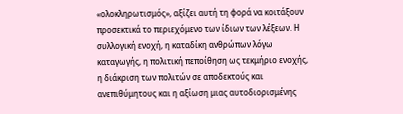«ολοκληρωτισμός», αξίζει αυτή τη φορά να κοιτάξουν προσεκτικά το περιεχόμενο των ίδιων των λέξεων. Η συλλογική ενοχή, η καταδίκη ανθρώπων λόγω καταγωγής, η πολιτική πεποίθηση ως τεκμήριο ενοχής, η διάκριση των πολιτών σε αποδεκτούς και ανεπιθύμητους και η αξίωση μιας αυτοδιορισμένης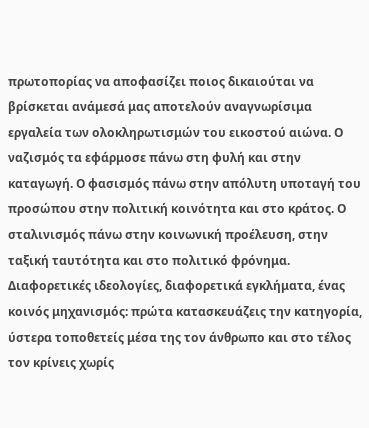πρωτοπορίας να αποφασίζει ποιος δικαιούται να βρίσκεται ανάμεσά μας αποτελούν αναγνωρίσιμα εργαλεία των ολοκληρωτισμών του εικοστού αιώνα. Ο ναζισμός τα εφάρμοσε πάνω στη φυλή και στην καταγωγή. Ο φασισμός πάνω στην απόλυτη υποταγή του προσώπου στην πολιτική κοινότητα και στο κράτος. Ο σταλινισμός πάνω στην κοινωνική προέλευση, στην ταξική ταυτότητα και στο πολιτικό φρόνημα. Διαφορετικές ιδεολογίες, διαφορετικά εγκλήματα, ένας κοινός μηχανισμός: πρώτα κατασκευάζεις την κατηγορία, ύστερα τοποθετείς μέσα της τον άνθρωπο και στο τέλος τον κρίνεις χωρίς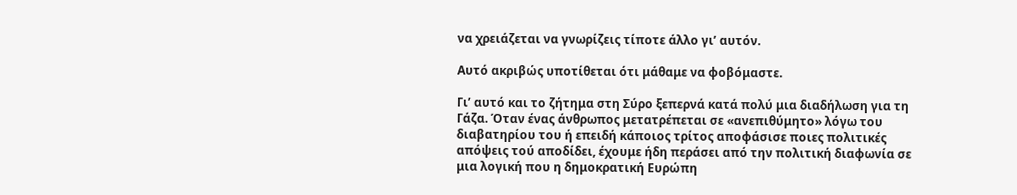να χρειάζεται να γνωρίζεις τίποτε άλλο γι’ αυτόν.

Αυτό ακριβώς υποτίθεται ότι μάθαμε να φοβόμαστε.

Γι’ αυτό και το ζήτημα στη Σύρο ξεπερνά κατά πολύ μια διαδήλωση για τη Γάζα. Όταν ένας άνθρωπος μετατρέπεται σε «ανεπιθύμητο» λόγω του διαβατηρίου του ή επειδή κάποιος τρίτος αποφάσισε ποιες πολιτικές απόψεις τού αποδίδει, έχουμε ήδη περάσει από την πολιτική διαφωνία σε μια λογική που η δημοκρατική Ευρώπη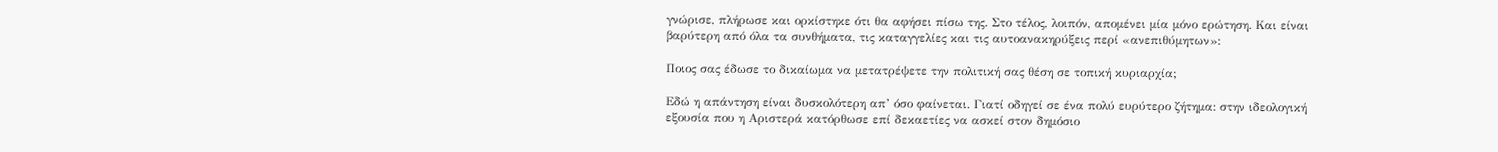γνώρισε, πλήρωσε και ορκίστηκε ότι θα αφήσει πίσω της. Στο τέλος, λοιπόν, απομένει μία μόνο ερώτηση. Και είναι βαρύτερη από όλα τα συνθήματα, τις καταγγελίες και τις αυτοανακηρύξεις περί «ανεπιθύμητων»:

Ποιος σας έδωσε το δικαίωμα να μετατρέψετε την πολιτική σας θέση σε τοπική κυριαρχία;

Εδώ η απάντηση είναι δυσκολότερη απ’ όσο φαίνεται. Γιατί οδηγεί σε ένα πολύ ευρύτερο ζήτημα: στην ιδεολογική εξουσία που η Αριστερά κατόρθωσε επί δεκαετίες να ασκεί στον δημόσιο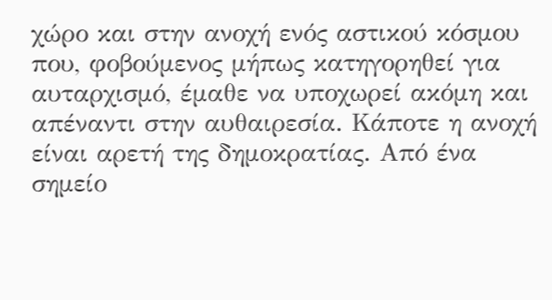χώρο και στην ανοχή ενός αστικού κόσμου που, φοβούμενος μήπως κατηγορηθεί για αυταρχισμό, έμαθε να υποχωρεί ακόμη και απέναντι στην αυθαιρεσία. Κάποτε η ανοχή είναι αρετή της δημοκρατίας. Από ένα σημείο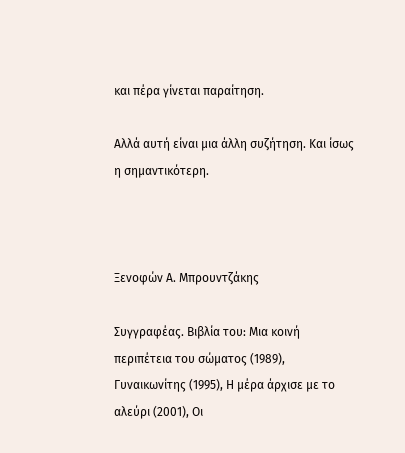και πέρα γίνεται παραίτηση.

Αλλά αυτή είναι μια άλλη συζήτηση. Και ίσως η σημαντικότερη.



Ξενοφών Α. Μπρουντζάκης

Συγγραφέας. Βιβλία του: Μια κοινή περιπέτεια του σώματος (1989), Γυναικωνίτης (1995), Η μέρα άρχισε με το αλεύρι (2001), Οι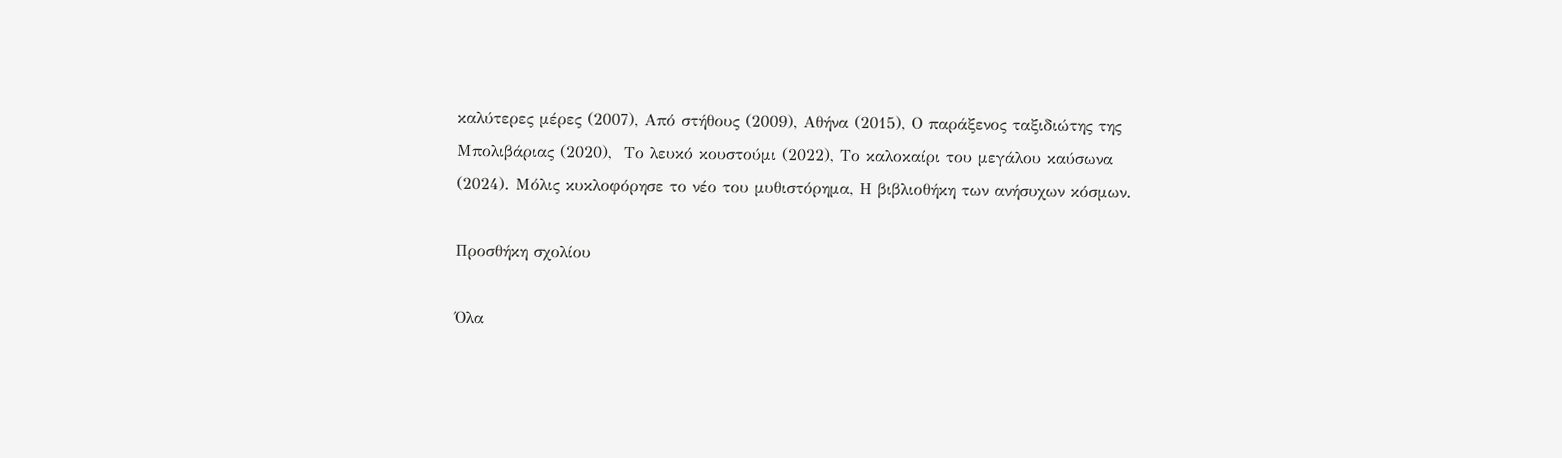καλύτερες μέρες (2007), Από στήθους (2009), Αθήνα (2015), Ο παράξενος ταξιδιώτης της Μπολιβάριας (2020),  Το λευκό κουστούμι (2022), Το καλοκαίρι του μεγάλου καύσωνα (2024). Μόλις κυκλοφόρησε το νέο του μυθιστόρημα, Η βιβλιοθήκη των ανήσυχων κόσμων.

Προσθήκη σχολίου

Όλα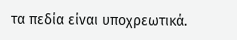τα πεδία είναι υποχρεωτικά.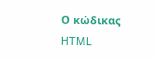Ο κώδικας HTML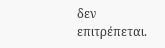δεν επιτρέπεται.